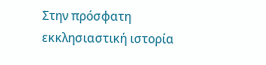Στην πρόσφατη εκκλησιαστική ιστορία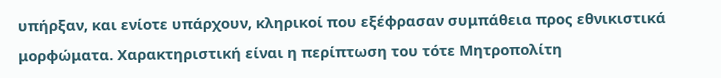υπήρξαν, και ενίοτε υπάρχουν, κληρικοί που εξέφρασαν συμπάθεια προς εθνικιστικά μορφώματα. Χαρακτηριστική είναι η περίπτωση του τότε Μητροπολίτη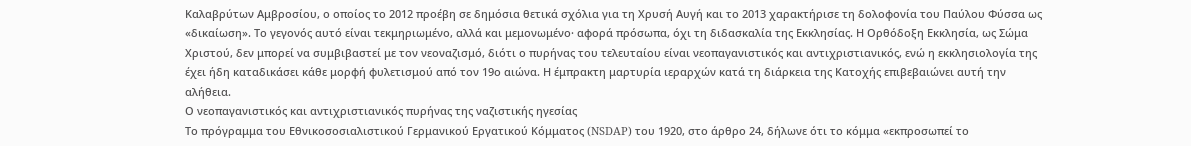Καλαβρύτων Αμβροσίου, ο οποίος το 2012 προέβη σε δημόσια θετικά σχόλια για τη Χρυσή Αυγή και το 2013 χαρακτήρισε τη δολοφονία του Παύλου Φύσσα ως «δικαίωση». Το γεγονός αυτό είναι τεκμηριωμένο, αλλά και μεμονωμένο· αφορά πρόσωπα, όχι τη διδασκαλία της Εκκλησίας. Η Ορθόδοξη Εκκλησία, ως Σώμα Χριστού, δεν μπορεί να συμβιβαστεί με τον νεοναζισμό, διότι ο πυρήνας του τελευταίου είναι νεοπαγανιστικός και αντιχριστιανικός, ενώ η εκκλησιολογία της έχει ήδη καταδικάσει κάθε μορφή φυλετισμού από τον 19ο αιώνα. Η έμπρακτη μαρτυρία ιεραρχών κατά τη διάρκεια της Κατοχής επιβεβαιώνει αυτή την αλήθεια.
Ο νεοπαγανιστικός και αντιχριστιανικός πυρήνας της ναζιστικής ηγεσίας
Το πρόγραμμα του Εθνικοσοσιαλιστικού Γερμανικού Εργατικού Κόμματος (NSDAP) του 1920, στο άρθρο 24, δήλωνε ότι το κόμμα «εκπροσωπεί το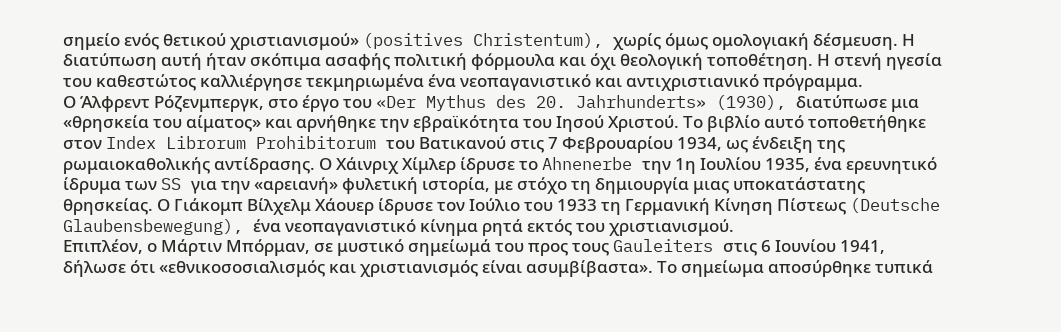σημείο ενός θετικού χριστιανισμού» (positives Christentum), χωρίς όμως ομολογιακή δέσμευση. Η διατύπωση αυτή ήταν σκόπιμα ασαφής πολιτική φόρμουλα και όχι θεολογική τοποθέτηση. Η στενή ηγεσία του καθεστώτος καλλιέργησε τεκμηριωμένα ένα νεοπαγανιστικό και αντιχριστιανικό πρόγραμμα.
Ο Άλφρεντ Ρόζενμπεργκ, στο έργο του «Der Mythus des 20. Jahrhunderts» (1930), διατύπωσε μια «θρησκεία του αίματος» και αρνήθηκε την εβραϊκότητα του Ιησού Χριστού. Το βιβλίο αυτό τοποθετήθηκε στον Index Librorum Prohibitorum του Βατικανού στις 7 Φεβρουαρίου 1934, ως ένδειξη της ρωμαιοκαθολικής αντίδρασης. Ο Χάινριχ Χίμλερ ίδρυσε το Ahnenerbe την 1η Ιουλίου 1935, ένα ερευνητικό ίδρυμα των SS για την «αρειανή» φυλετική ιστορία, με στόχο τη δημιουργία μιας υποκατάστατης θρησκείας. Ο Γιάκομπ Βίλχελμ Χάουερ ίδρυσε τον Ιούλιο του 1933 τη Γερμανική Κίνηση Πίστεως (Deutsche Glaubensbewegung), ένα νεοπαγανιστικό κίνημα ρητά εκτός του χριστιανισμού.
Επιπλέον, ο Μάρτιν Μπόρμαν, σε μυστικό σημείωμά του προς τους Gauleiters στις 6 Ιουνίου 1941, δήλωσε ότι «εθνικοσοσιαλισμός και χριστιανισμός είναι ασυμβίβαστα». Το σημείωμα αποσύρθηκε τυπικά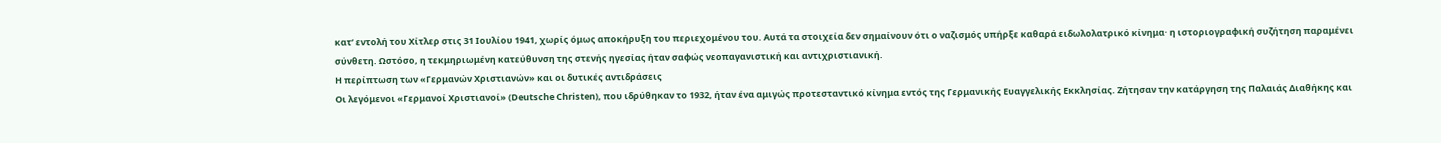κατ’ εντολή του Χίτλερ στις 31 Ιουλίου 1941, χωρίς όμως αποκήρυξη του περιεχομένου του. Αυτά τα στοιχεία δεν σημαίνουν ότι ο ναζισμός υπήρξε καθαρά ειδωλολατρικό κίνημα· η ιστοριογραφική συζήτηση παραμένει σύνθετη. Ωστόσο, η τεκμηριωμένη κατεύθυνση της στενής ηγεσίας ήταν σαφώς νεοπαγανιστική και αντιχριστιανική.
Η περίπτωση των «Γερμανών Χριστιανών» και οι δυτικές αντιδράσεις
Οι λεγόμενοι «Γερμανοί Χριστιανοί» (Deutsche Christen), που ιδρύθηκαν το 1932, ήταν ένα αμιγώς προτεσταντικό κίνημα εντός της Γερμανικής Ευαγγελικής Εκκλησίας. Ζήτησαν την κατάργηση της Παλαιάς Διαθήκης και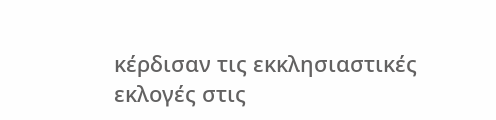κέρδισαν τις εκκλησιαστικές εκλογές στις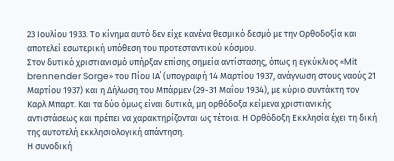23 Ιουλίου 1933. Το κίνημα αυτό δεν είχε κανένα θεσμικό δεσμό με την Ορθοδοξία και αποτελεί εσωτερική υπόθεση του προτεσταντικού κόσμου.
Στον δυτικό χριστιανισμό υπήρξαν επίσης σημεία αντίστασης, όπως η εγκύκλιος «Mit brennender Sorge» του Πίου ΙΑ΄ (υπογραφή 14 Μαρτίου 1937, ανάγνωση στους ναούς 21 Μαρτίου 1937) και η Δήλωση του Μπάρμεν (29-31 Μαΐου 1934), με κύριο συντάκτη τον Καρλ Μπαρτ. Και τα δύο όμως είναι δυτικά, μη ορθόδοξα κείμενα χριστιανικής αντιστάσεως και πρέπει να χαρακτηρίζονται ως τέτοια. Η Ορθόδοξη Εκκλησία έχει τη δική της αυτοτελή εκκλησιολογική απάντηση.
Η συνοδική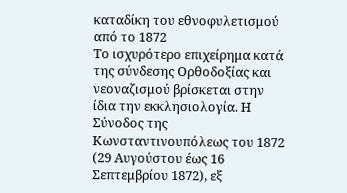καταδίκη του εθνοφυλετισμού από το 1872
Το ισχυρότερο επιχείρημα κατά της σύνδεσης Ορθοδοξίας και νεοναζισμού βρίσκεται στην ίδια την εκκλησιολογία. Η Σύνοδος της Κωνσταντινουπόλεως του 1872 (29 Αυγούστου έως 16 Σεπτεμβρίου 1872), εξ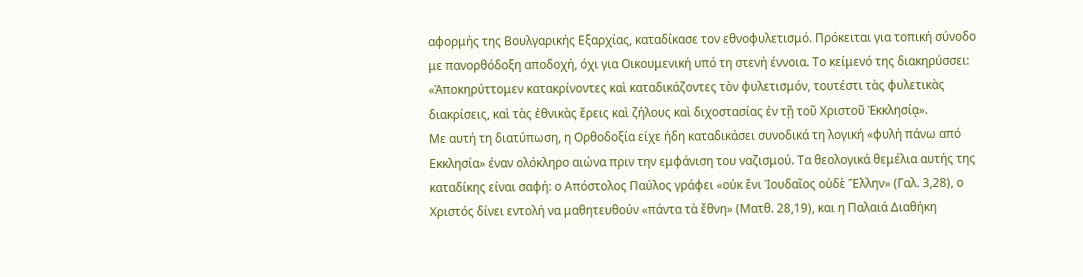αφορμής της Βουλγαρικής Εξαρχίας, καταδίκασε τον εθνοφυλετισμό. Πρόκειται για τοπική σύνοδο με πανορθόδοξη αποδοχή, όχι για Οικουμενική υπό τη στενή έννοια. Το κείμενό της διακηρύσσει: «Ἀποκηρύττομεν κατακρίνοντες καὶ καταδικάζοντες τὸν φυλετισμόν, τουτέστι τὰς φυλετικὰς διακρίσεις, καὶ τὰς ἐθνικὰς ἔρεις καὶ ζήλους καὶ διχοστασίας ἐν τῇ τοῦ Χριστοῦ Ἐκκλησίᾳ».
Με αυτή τη διατύπωση, η Ορθοδοξία είχε ήδη καταδικάσει συνοδικά τη λογική «φυλή πάνω από Εκκλησία» έναν ολόκληρο αιώνα πριν την εμφάνιση του ναζισμού. Τα θεολογικά θεμέλια αυτής της καταδίκης είναι σαφή: ο Απόστολος Παύλος γράφει «οὐκ ἔνι Ἰουδαῖος οὐδὲ Ἕλλην» (Γαλ. 3,28), ο Χριστός δίνει εντολή να μαθητευθούν «πάντα τὰ ἔθνη» (Ματθ. 28,19), και η Παλαιά Διαθήκη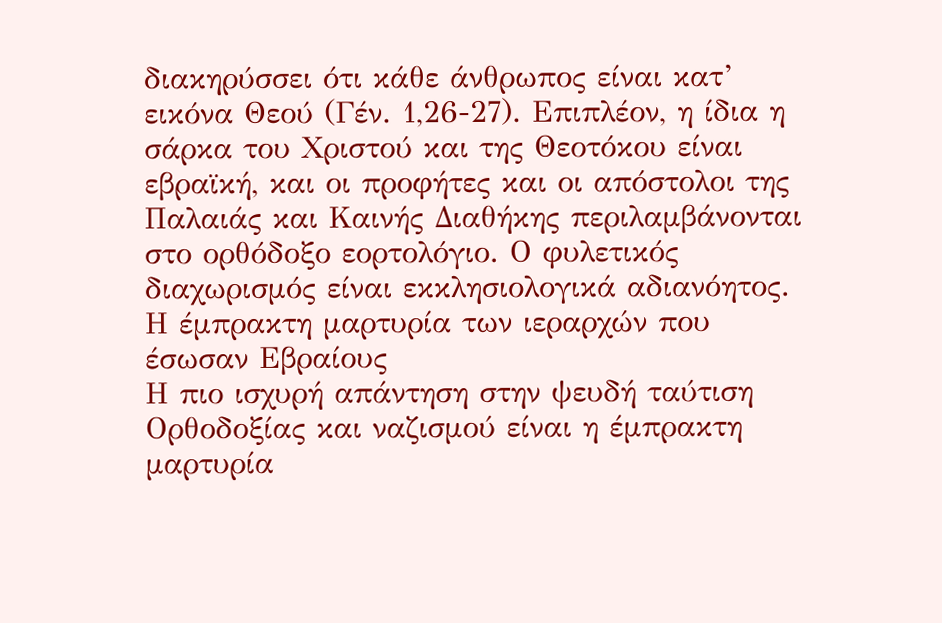διακηρύσσει ότι κάθε άνθρωπος είναι κατ’ εικόνα Θεού (Γέν. 1,26-27). Επιπλέον, η ίδια η σάρκα του Χριστού και της Θεοτόκου είναι εβραϊκή, και οι προφήτες και οι απόστολοι της Παλαιάς και Καινής Διαθήκης περιλαμβάνονται στο ορθόδοξο εορτολόγιο. Ο φυλετικός διαχωρισμός είναι εκκλησιολογικά αδιανόητος.
Η έμπρακτη μαρτυρία των ιεραρχών που έσωσαν Εβραίους
Η πιο ισχυρή απάντηση στην ψευδή ταύτιση Ορθοδοξίας και ναζισμού είναι η έμπρακτη μαρτυρία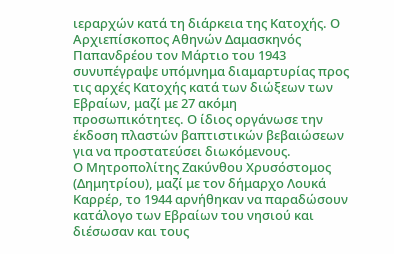ιεραρχών κατά τη διάρκεια της Κατοχής. Ο Αρχιεπίσκοπος Αθηνών Δαμασκηνός Παπανδρέου τον Μάρτιο του 1943 συνυπέγραψε υπόμνημα διαμαρτυρίας προς τις αρχές Κατοχής κατά των διώξεων των Εβραίων, μαζί με 27 ακόμη προσωπικότητες. Ο ίδιος οργάνωσε την έκδοση πλαστών βαπτιστικών βεβαιώσεων για να προστατεύσει διωκόμενους.
Ο Μητροπολίτης Ζακύνθου Χρυσόστομος (Δημητρίου), μαζί με τον δήμαρχο Λουκά Καρρέρ, το 1944 αρνήθηκαν να παραδώσουν κατάλογο των Εβραίων του νησιού και διέσωσαν και τους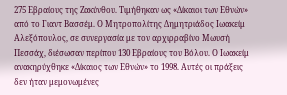275 Εβραίους της Ζακύνθου. Τιμήθηκαν ως «Δίκαιοι των Εθνών» από το Γιαντ Βασσέμ. Ο Μητροπολίτης Δημητριάδος Ιωακείμ Αλεξόπουλος, σε συνεργασία με τον αρχιρραβίνο Μωυσή Πεσσάχ, διέσωσαν περίπου 130 Εβραίους του Βόλου. Ο Ιωακείμ ανακηρύχθηκε «Δίκαιος των Εθνών» το 1998. Αυτές οι πράξεις δεν ήταν μεμονωμένες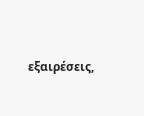εξαιρέσεις,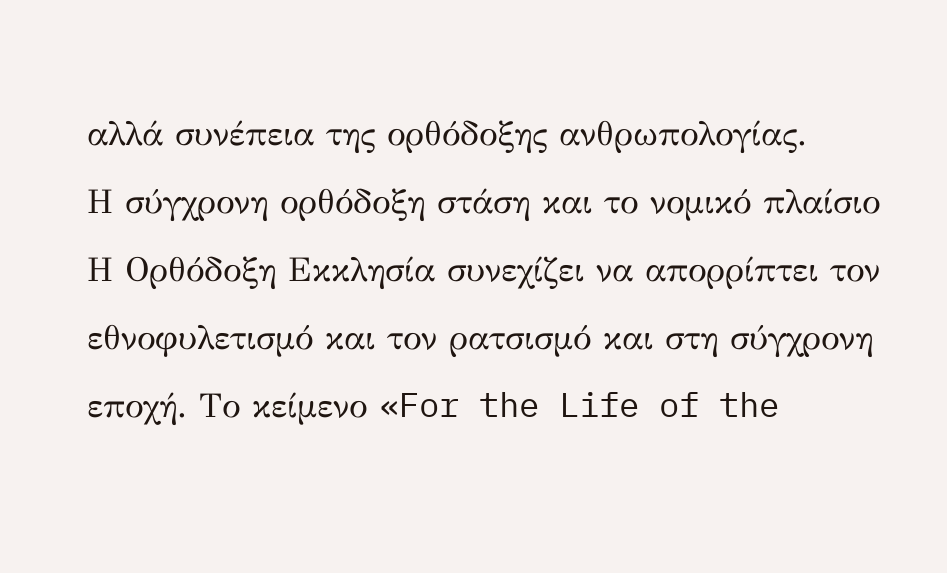αλλά συνέπεια της ορθόδοξης ανθρωπολογίας.
Η σύγχρονη ορθόδοξη στάση και το νομικό πλαίσιο
Η Ορθόδοξη Εκκλησία συνεχίζει να απορρίπτει τον εθνοφυλετισμό και τον ρατσισμό και στη σύγχρονη εποχή. Το κείμενο «For the Life of the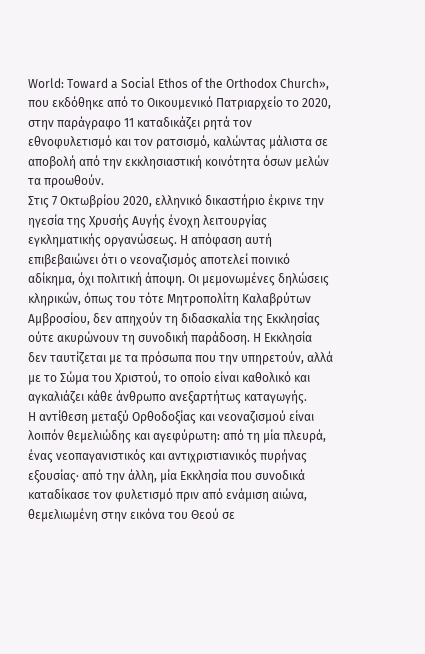World: Toward a Social Ethos of the Orthodox Church», που εκδόθηκε από το Οικουμενικό Πατριαρχείο το 2020, στην παράγραφο 11 καταδικάζει ρητά τον εθνοφυλετισμό και τον ρατσισμό, καλώντας μάλιστα σε αποβολή από την εκκλησιαστική κοινότητα όσων μελών τα προωθούν.
Στις 7 Οκτωβρίου 2020, ελληνικό δικαστήριο έκρινε την ηγεσία της Χρυσής Αυγής ένοχη λειτουργίας εγκληματικής οργανώσεως. Η απόφαση αυτή επιβεβαιώνει ότι ο νεοναζισμός αποτελεί ποινικό αδίκημα, όχι πολιτική άποψη. Οι μεμονωμένες δηλώσεις κληρικών, όπως του τότε Μητροπολίτη Καλαβρύτων Αμβροσίου, δεν απηχούν τη διδασκαλία της Εκκλησίας ούτε ακυρώνουν τη συνοδική παράδοση. Η Εκκλησία δεν ταυτίζεται με τα πρόσωπα που την υπηρετούν, αλλά με το Σώμα του Χριστού, το οποίο είναι καθολικό και αγκαλιάζει κάθε άνθρωπο ανεξαρτήτως καταγωγής.
Η αντίθεση μεταξύ Ορθοδοξίας και νεοναζισμού είναι λοιπόν θεμελιώδης και αγεφύρωτη: από τη μία πλευρά, ένας νεοπαγανιστικός και αντιχριστιανικός πυρήνας εξουσίας· από την άλλη, μία Εκκλησία που συνοδικά καταδίκασε τον φυλετισμό πριν από ενάμιση αιώνα, θεμελιωμένη στην εικόνα του Θεού σε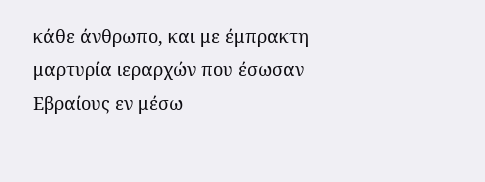κάθε άνθρωπο, και με έμπρακτη μαρτυρία ιεραρχών που έσωσαν Εβραίους εν μέσω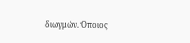διωγμών. Όποιος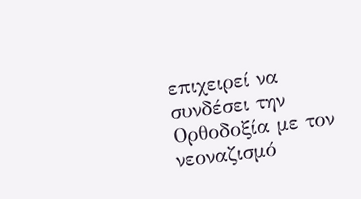επιχειρεί να συνδέσει την Ορθοδοξία με τον νεοναζισμό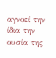αγνοεί την ίδια την ουσία της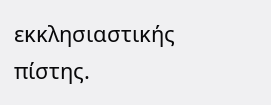εκκλησιαστικής πίστης.